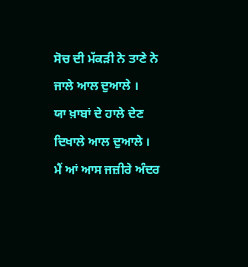ਸੋਚ ਦੀ ਮੱਕੜੀ ਨੇ ਤਾਣੇ ਨੇ ਜਾਲੇ ਆਲ ਦੁਆਲੇ ।
ਯਾ ਖ਼ਾਬਾਂ ਦੇ ਹਾਲੇ ਦੇਣ ਦਿਖਾਲੇ ਆਲ ਦੁਆਲੇ ।
ਮੈਂ ਆਂ ਆਸ ਜਜ਼ੀਰੇ ਅੰਦਰ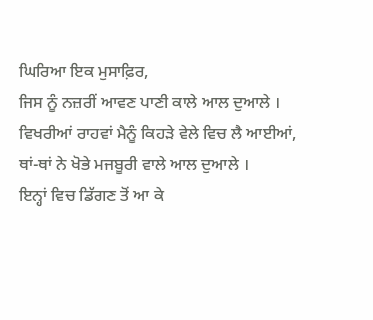ਘਿਰਿਆ ਇਕ ਮੁਸਾਫ਼ਿਰ,
ਜਿਸ ਨੂੰ ਨਜ਼ਰੀਂ ਆਵਣ ਪਾਣੀ ਕਾਲੇ ਆਲ ਦੁਆਲੇ ।
ਵਿਖਰੀਆਂ ਰਾਹਵਾਂ ਮੈਨੂੰ ਕਿਹੜੇ ਵੇਲੇ ਵਿਚ ਲੈ ਆਈਆਂ,
ਥਾਂ-ਥਾਂ ਨੇ ਖੋਭੇ ਮਜਬੂਰੀ ਵਾਲੇ ਆਲ ਦੁਆਲੇ ।
ਇਨ੍ਹਾਂ ਵਿਚ ਡਿੱਗਣ ਤੋਂ ਆ ਕੇ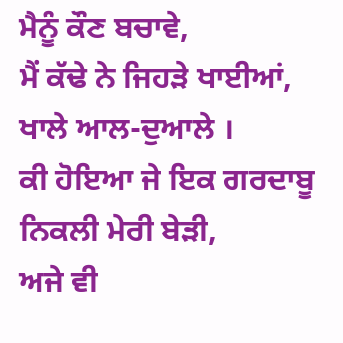ਮੈਨੂੰ ਕੌਣ ਬਚਾਵੇ,
ਮੈਂ ਕੱਢੇ ਨੇ ਜਿਹੜੇ ਖਾਈਆਂ, ਖਾਲੇ ਆਲ-ਦੁਆਲੇ ।
ਕੀ ਹੋਇਆ ਜੇ ਇਕ ਗਰਦਾਬੂ ਨਿਕਲੀ ਮੇਰੀ ਬੇੜੀ,
ਅਜੇ ਵੀ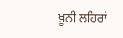ਖ਼ੂਨੀ ਲਹਿਰਾਂ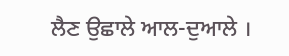ਲੈਣ ਉਛਾਲੇ ਆਲ-ਦੁਆਲੇ ।